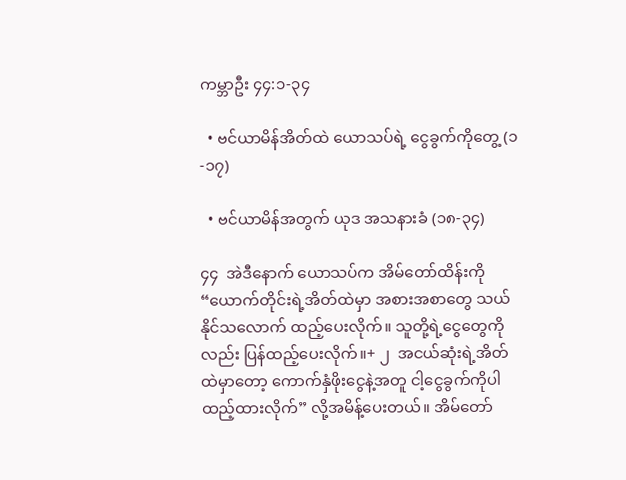ကမ္ဘာဦး ၄၄:၁-၃၄

  • ဗင်ယာမိန်အိတ်ထဲ ယောသပ်ရဲ့ ငွေခွက်ကိုတွေ့ (၁-၁၇)

  • ဗင်ယာမိန်အတွက် ယုဒ အသနားခံ (၁၈-၃၄)

၄၄  အဲဒီနောက် ယောသပ်က အိမ်တော်ထိန်းကို “ယောက်တိုင်းရဲ့အိတ်ထဲမှာ အစားအစာတွေ သယ်နိုင်သလောက် ထည့်ပေးလိုက်။ သူတို့ရဲ့ငွေတွေကိုလည်း ပြန်ထည့်ပေးလိုက်။+ ၂  အငယ်ဆုံးရဲ့အိတ်ထဲမှာတော့ ကောက်နှံဖိုးငွေနဲ့အတူ ငါ့ငွေခွက်ကိုပါ ထည့်ထားလိုက်” လို့အမိန့်ပေးတယ်။ အိမ်တော်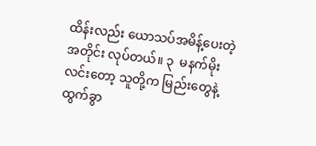ထိန်းလည်း ယောသပ်အမိန့်ပေးတဲ့အတိုင်း လုပ်တယ်။ ၃  မနက်မိုးလင်းတော့ သူတို့က မြည်းတွေနဲ့ ထွက်ခွာ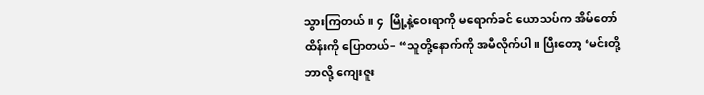သွားကြတယ်။ ၄  မြို့နဲ့ဝေးရာကို မရောက်ခင် ယောသပ်က အိမ်တော်ထိန်းကို ပြောတယ်– “သူတို့နောက်ကို အမီလိုက်ပါ။ ပြီးတော့ ‘မင်းတို့ ဘာလို့ ကျေးဇူး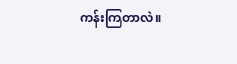ကန်းကြတာလဲ။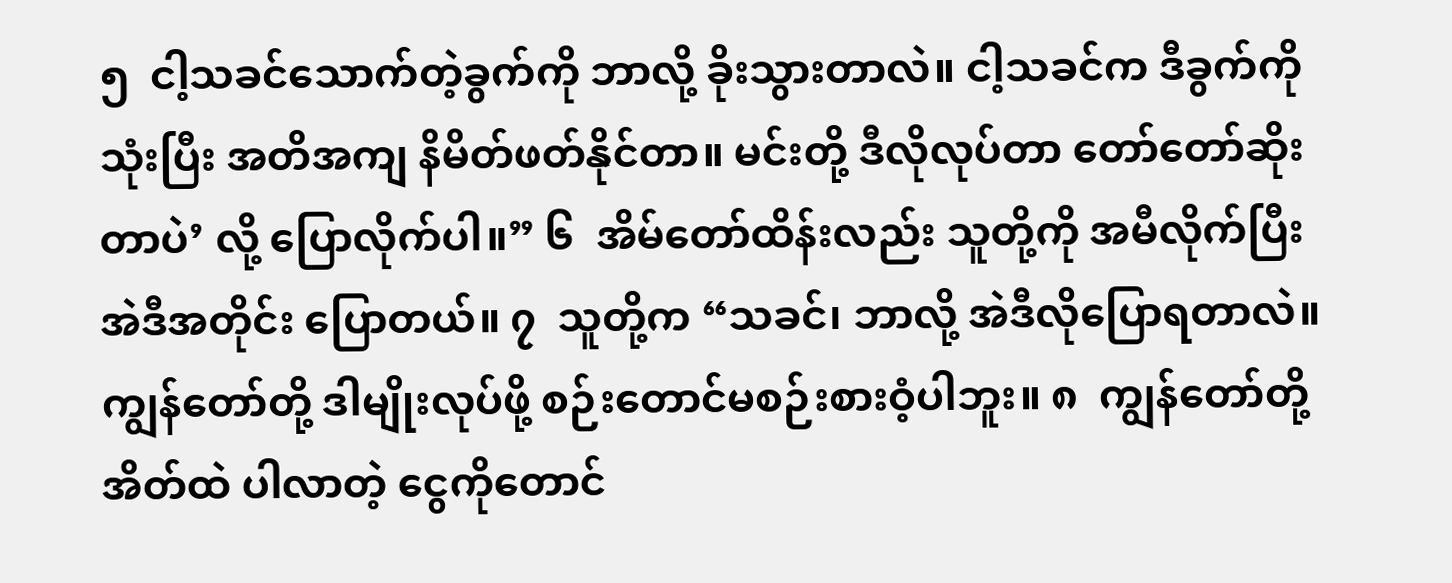၅  ငါ့သခင်သောက်တဲ့ခွက်ကို ဘာလို့ ခိုးသွားတာလဲ။ ငါ့သခင်က ဒီခွက်ကိုသုံးပြီး အတိအကျ နိမိတ်ဖတ်နိုင်တာ။ မင်းတို့ ဒီလိုလုပ်တာ တော်တော်ဆိုးတာပဲ’ လို့ ပြောလိုက်ပါ။” ၆  အိမ်တော်ထိန်းလည်း သူတို့ကို အမီလိုက်ပြီး အဲဒီအတိုင်း ပြောတယ်။ ၇  သူတို့က “သခင်၊ ဘာလို့ အဲဒီလိုပြောရတာလဲ။ ကျွန်တော်တို့ ဒါမျိုးလုပ်ဖို့ စဉ်းတောင်မစဉ်းစားဝံ့ပါဘူး။ ၈  ကျွန်တော်တို့အိတ်ထဲ ပါလာတဲ့ ငွေကိုတောင်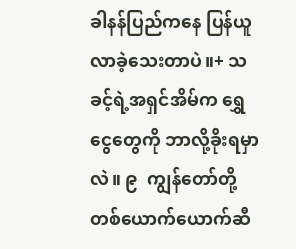ခါနန်ပြည်ကနေ ပြန်ယူလာခဲ့သေးတာပဲ။+ သခင့်ရဲ့အရှင်အိမ်က ရွှေငွေတွေကို ဘာလို့ခိုးရမှာလဲ။ ၉  ကျွန်တော်တို့တစ်ယောက်ယောက်ဆီ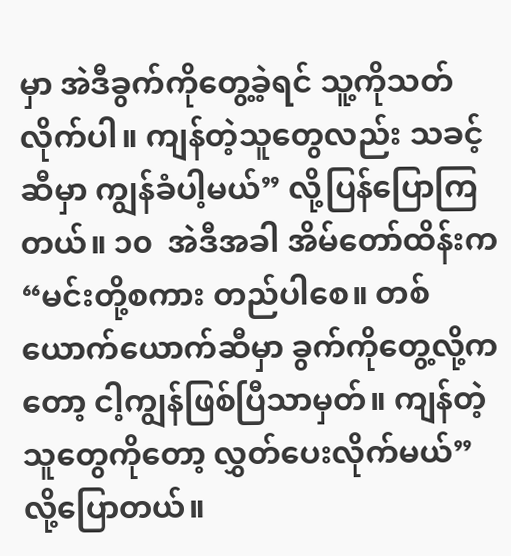မှာ အဲဒီခွက်ကိုတွေ့ခဲ့ရင် သူ့ကိုသတ်လိုက်ပါ။ ကျန်တဲ့သူတွေလည်း သခင့်ဆီမှာ ကျွန်ခံပါ့မယ်” လို့ပြန်ပြောကြတယ်။ ၁၀  အဲဒီအခါ အိမ်တော်ထိန်းက “မင်းတို့စကား တည်ပါစေ။ တစ်ယောက်ယောက်ဆီမှာ ခွက်ကိုတွေ့လို့ကတော့ ငါ့ကျွန်ဖြစ်ပြီသာမှတ်။ ကျန်တဲ့သူတွေကိုတော့ လွှတ်ပေးလိုက်မယ်” လို့ပြောတယ်။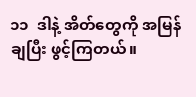၁၁  ဒါနဲ့ အိတ်တွေကို အမြန်ချပြီး ဖွင့်ကြတယ်။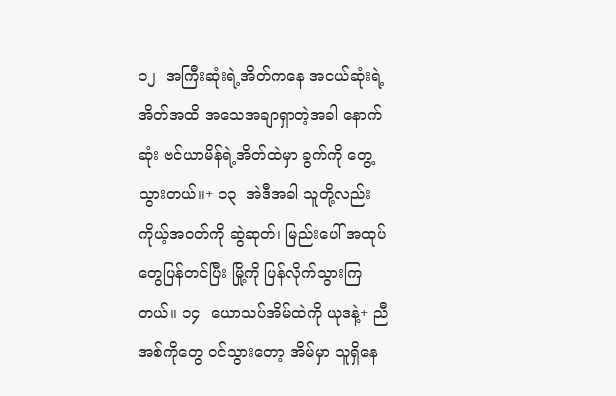၁၂  အကြီးဆုံးရဲ့အိတ်ကနေ အငယ်ဆုံးရဲ့အိတ်အထိ အသေအချာရှာတဲ့အခါ နောက်ဆုံး ဗင်ယာမိန်ရဲ့အိတ်ထဲမှာ ခွက်ကို တွေ့သွားတယ်။+ ၁၃  အဲဒီအခါ သူတို့လည်း ကိုယ့်အဝတ်ကို ဆွဲဆုတ်၊ မြည်းပေါ် အထုပ်တွေပြန်တင်ပြီး မြို့ကို ပြန်လိုက်သွားကြတယ်။ ၁၄  ယောသပ်အိမ်ထဲကို ယုဒနဲ့+ ညီအစ်ကိုတွေ ဝင်သွားတော့ အိမ်မှာ သူရှိနေ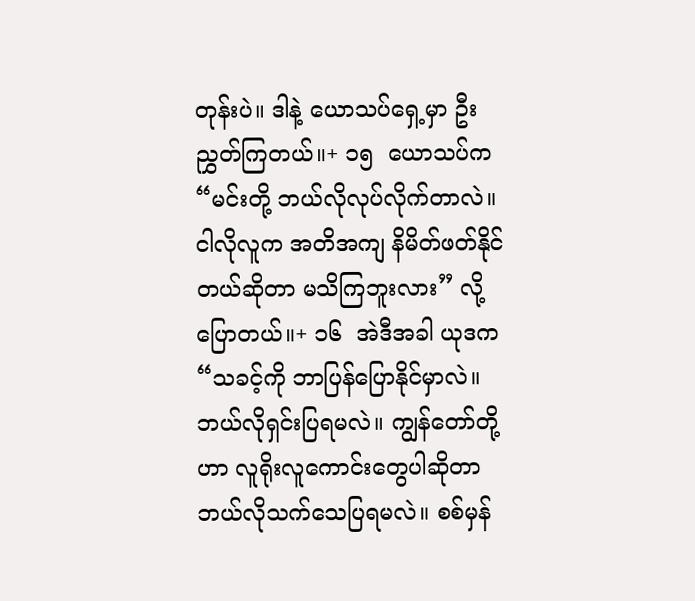တုန်းပဲ။ ဒါနဲ့ ယောသပ်ရှေ့မှာ ဦးညွှတ်ကြတယ်။+ ၁၅  ယောသပ်က “မင်းတို့ ဘယ်လိုလုပ်လိုက်တာလဲ။ ငါလိုလူက အတိအကျ နိမိတ်ဖတ်နိုင်တယ်ဆိုတာ မသိကြဘူးလား” လို့ပြောတယ်။+ ၁၆  အဲဒီအခါ ယုဒက “သခင့်ကို ဘာပြန်ပြောနိုင်မှာလဲ။ ဘယ်လိုရှင်းပြရမလဲ။ ကျွန်တော်တို့ဟာ လူရိုးလူကောင်းတွေပါဆိုတာ ဘယ်လိုသက်သေပြရမလဲ။ စစ်မှန်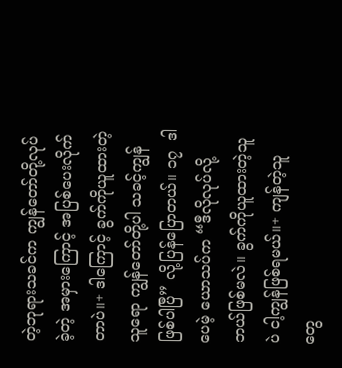တဲ့ဘုရားသခင်က ကျွန်တော်တို့လုပ်ခဲ့တဲ့ အမှားကြောင့် အပြစ်ပေးလိုက်တာပဲ။+ ဒါကြောင့် ခွက်ကိုယူထားတဲ့သူရော ကျွန်တော်တို့ပါ သခင့်ကျွန် ဖြစ်ပါပြီ” လို့ပြန်ပြောတယ်။ ၁၇  ဒါပေမဲ့ ယောသပ်က “ဒီလိုလုပ်လို့ ဘယ်ဖြစ်မလဲ။ ခွက်ကိုယူထားတဲ့သူပဲ ငါ့ကျွန်ဖြစ်ရမယ်။+ ကျန်တဲ့သူတွေ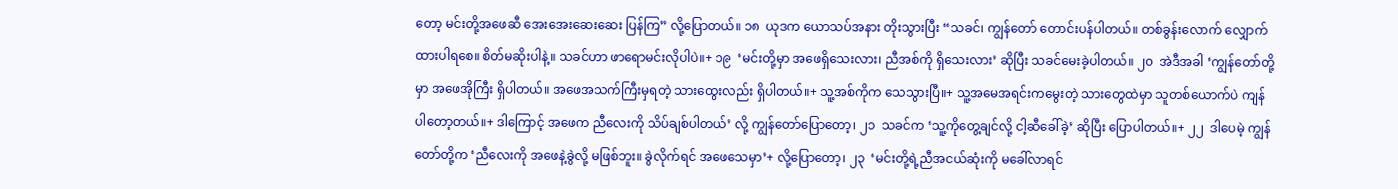တော့ မင်းတို့အဖေဆီ အေးအေးဆေးဆေး ပြန်ကြ” လို့ပြောတယ်။ ၁၈  ယုဒက ယောသပ်အနား တိုးသွားပြီး “သခင်၊ ကျွန်တော် တောင်းပန်ပါတယ်။ တစ်ခွန်းလောက် လျှောက်ထားပါရစေ။ စိတ်မဆိုးပါနဲ့။ သခင်ဟာ ဖာရောမင်းလိုပါပဲ။+ ၁၉  ‘မင်းတို့မှာ အဖေရှိသေးလား၊ ညီအစ်ကို ရှိသေးလား’ ဆိုပြီး သခင်မေးခဲ့ပါတယ်။ ၂၀  အဲဒီအခါ ‘ကျွန်တော်တို့မှာ အဖေအိုကြီး ရှိပါတယ်။ အဖေအသက်ကြီးမှရတဲ့ သားထွေးလည်း ရှိပါတယ်။+ သူ့အစ်ကိုက သေသွားပြီ။+ သူ့အမေအရင်းကမွေးတဲ့ သားတွေထဲမှာ သူတစ်ယောက်ပဲ ကျန်ပါတော့တယ်။+ ဒါကြောင့် အဖေက ညီလေးကို သိပ်ချစ်ပါတယ်’ လို့ ကျွန်တော်ပြောတော့၊ ၂၁  သခင်က ‘သူ့ကိုတွေ့ချင်လို့ ငါ့ဆီခေါ်ခဲ့’ ဆိုပြီး ပြောပါတယ်။+ ၂၂  ဒါပေမဲ့ ကျွန်တော်တို့က ‘ညီလေးကို အဖေနဲ့ခွဲလို့ မဖြစ်ဘူး။ ခွဲလိုက်ရင် အဖေသေမှာ’+ လို့ပြောတော့၊ ၂၃  ‘မင်းတို့ရဲ့ညီအငယ်ဆုံးကို မခေါ်လာရင်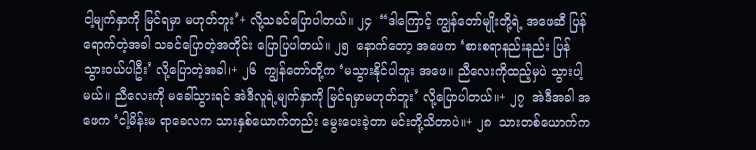ငါ့မျက်နှာကို မြင်ရမှာ မဟုတ်ဘူး’+ လို့သခင်ပြောပါတယ်။ ၂၄  “ဒါကြောင့် ကျွန်တော်မျိုးတို့ရဲ့ အဖေဆီ ပြန်ရောက်တဲ့အခါ သခင်ပြောတဲ့အတိုင်း ပြောပြပါတယ်။ ၂၅  နောက်တော့ အဖေက ‘စားစရာနည်းနည်း ပြန်သွားဝယ်ပါဦး’ လို့ပြောတဲ့အခါ၊+ ၂၆  ကျွန်တော်တို့က ‘မသွားနိုင်ပါဘူး အဖေ။ ညီလေးကိုထည့်မှပဲ သွားပါ့မယ်။ ညီလေးကို မခေါ်သွားရင် အဲဒီလူရဲ့မျက်နှာကို မြင်ရမှာမဟုတ်ဘူး’ လို့ပြောပါတယ်။+ ၂၇  အဲဒီအခါ အဖေက ‘ငါ့မိန်းမ ရာခေလက သားနှစ်ယောက်တည်း မွေးပေးခဲ့တာ မင်းတို့သိတာပဲ။+ ၂၈  သားတစ်ယောက်က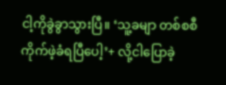ငါ့ကိုခွဲခွာသွားပြီ။ ‘သူ့ခမျာ တစ်စစီကိုက်ဖဲ့ခံရပြီပေါ့’+ လို့ငါပြောခဲ့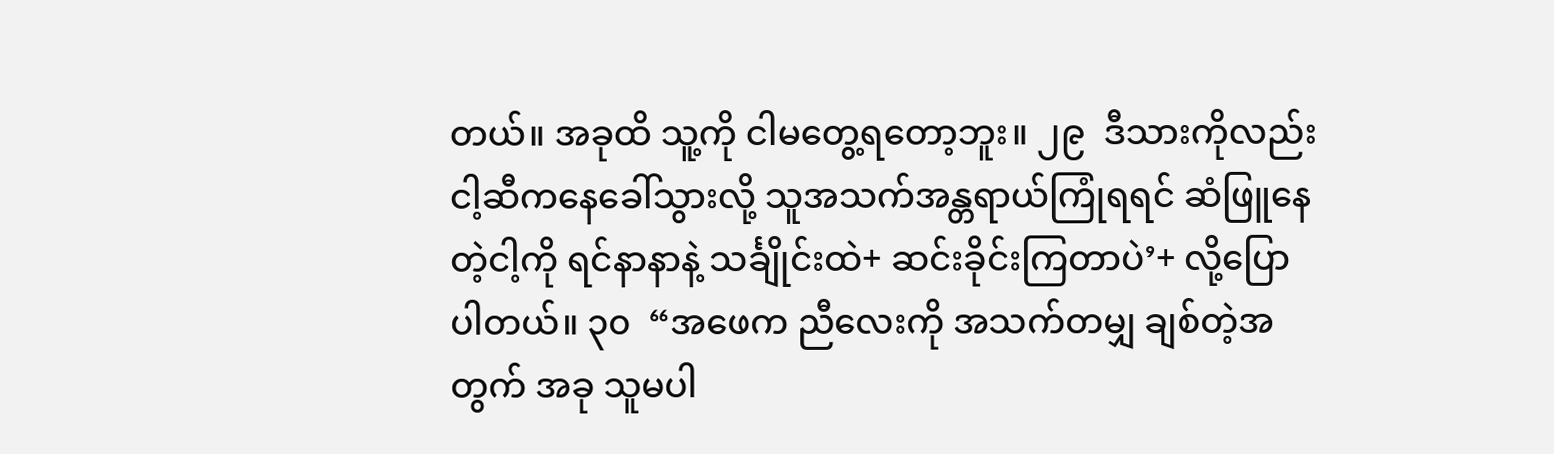တယ်။ အခုထိ သူ့ကို ငါမတွေ့ရတော့ဘူး။ ၂၉  ဒီသားကိုလည်း ငါ့ဆီကနေခေါ်သွားလို့ သူအသက်အန္တရာယ်ကြုံရရင် ဆံဖြူနေတဲ့ငါ့ကို ရင်နာနာနဲ့ သင်္ချိုင်းထဲ+ ဆင်းခိုင်းကြတာပဲ’+ လို့ပြောပါတယ်။ ၃၀  “အဖေက ညီလေးကို အသက်တမျှ ချစ်တဲ့အတွက် အခု သူမပါ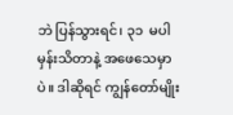ဘဲ ပြန်သွားရင်၊ ၃၁  မပါမှန်းသိတာနဲ့ အဖေသေမှာပဲ။ ဒါဆိုရင် ကျွန်တော်မျိုး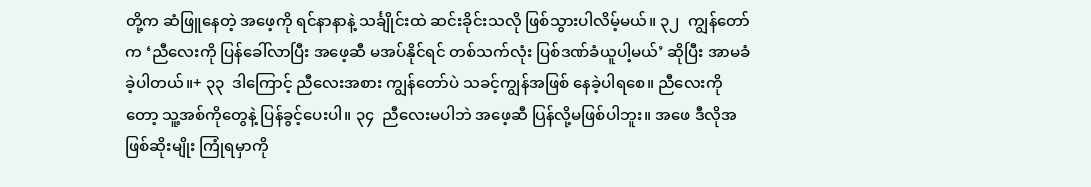တို့က ဆံဖြူနေတဲ့ အဖေ့ကို ရင်နာနာနဲ့ သင်္ချိုင်းထဲ ဆင်းခိုင်းသလို ဖြစ်သွားပါလိမ့်မယ်။ ၃၂  ကျွန်တော်က ‘ညီလေးကို ပြန်ခေါ်လာပြီး အဖေ့ဆီ မအပ်နိုင်ရင် တစ်သက်လုံး ပြစ်ဒဏ်ခံယူပါ့မယ်’ ဆိုပြီး အာမခံခဲ့ပါတယ်။+ ၃၃  ဒါကြောင့် ညီလေးအစား ကျွန်တော်ပဲ သခင့်ကျွန်အဖြစ် နေခဲ့ပါရစေ။ ညီလေးကိုတော့ သူ့အစ်ကိုတွေနဲ့ ပြန်ခွင့်ပေးပါ။ ၃၄  ညီလေးမပါဘဲ အဖေ့ဆီ ပြန်လို့မဖြစ်ပါဘူး။ အဖေ ဒီလိုအဖြစ်ဆိုးမျိုး ကြုံရမှာကို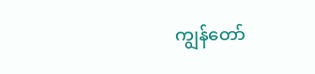ကျွန်တော်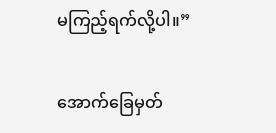မကြည့်ရက်လို့ပါ။”

အောက်ခြေမှတ်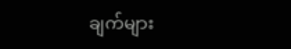ချက်များ